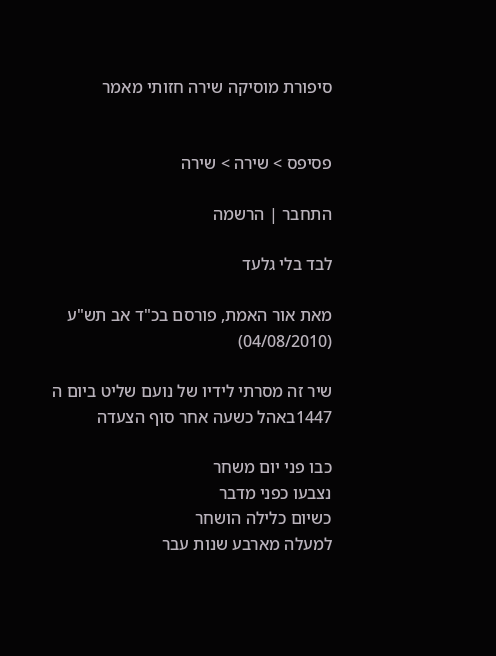סיפורת מוסיקה שירה חזותי מאמר


פסיפס > שירה > שירה

התחבר | הרשמה

לבד בלי גלעד

מאת אור האמת, פורסם בכ"ד אב תש"ע (04/08/2010)

שיר זה מסרתי לידיו של נועם שליט ביום ה 1447באהל כשעה אחר סוף הצעדה

כבו פני יום משחר
נצבעו כפני מדבר
כשיום כלילה הושחר
למעלה מארבע שנות עבר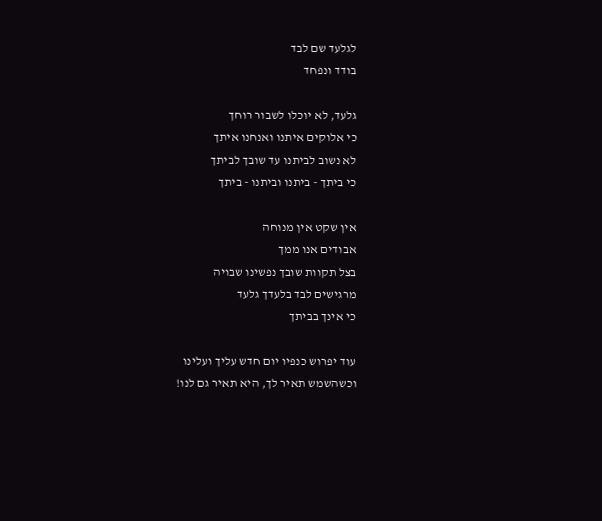לגלעד שם לבד
בודד ונפחד

גלעד, לא יוכלו לשבור רוחך
כי אלוקים איתנו ואנחנו איתך
לא נשוב לביתנו עד שובך לביתך
כי ביתך - ביתנו וביתנו - ביתך

אין שקט אין מנוחה
אבודים אנו ממך
בצל תקוות שובך נפשינו שבויה
מרגישים לבד בלעדך גלעד
כי אינך בביתך

עוד יפרוש כנפיו יום חדש עליך ועלינו
וכשהשמש תאיר לך, היא תאיר גם לנו!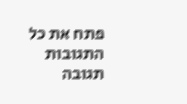פתח את כל התגובות תגובה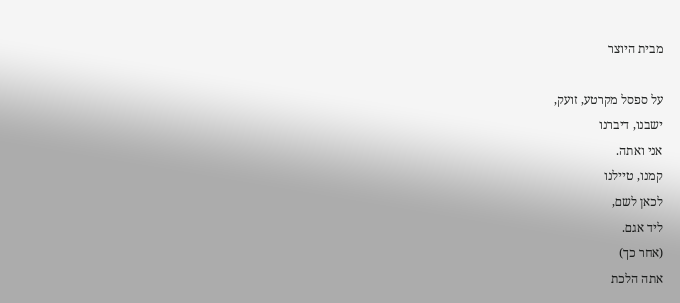מבית היוצר

על ספסל מקרטע, זועק,
ישבנו, דיברנו
אני ואתה.
קמנו, טיילנו
לכאן לשם,
ליד אגם.
(אחר כך)
אתה הלכת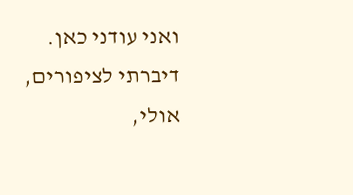ואני עודני כאן.
דיברתי לציפורים, אולי,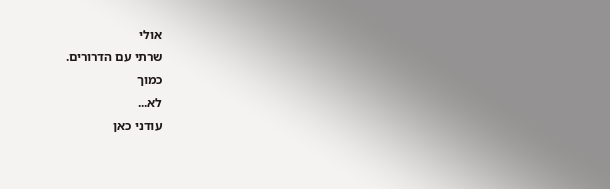אולי
שרתי עם הדרורים.
כמוך
לא...
עודני כאן